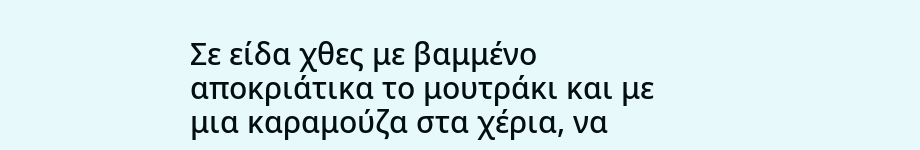Σε είδα χθες με βαμμένο αποκριάτικα το μουτράκι και με μια καραμούζα στα χέρια, να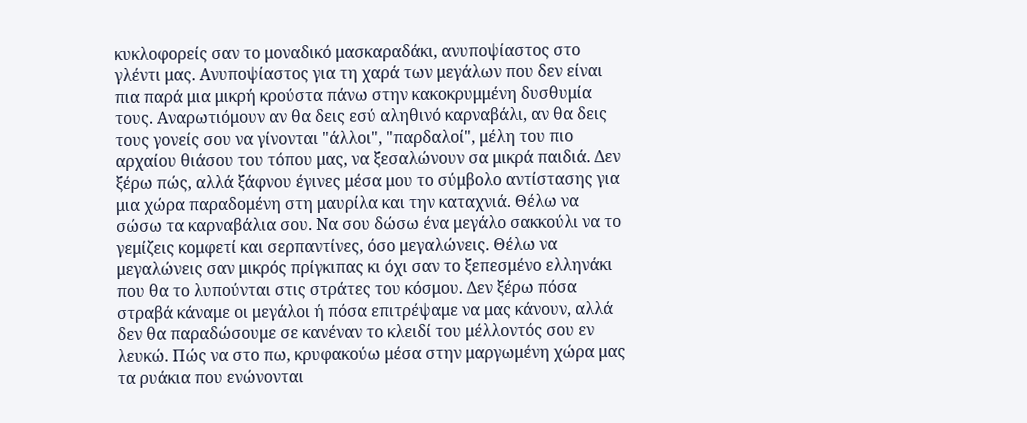κυκλοφορείς σαν το μοναδικό μασκαραδάκι, ανυποψίαστος στο γλέντι μας. Ανυποψίαστος για τη χαρά των μεγάλων που δεν είναι πια παρά μια μικρή κρούστα πάνω στην κακοκρυμμένη δυσθυμία τους. Αναρωτιόμουν αν θα δεις εσύ αληθινό καρναβάλι, αν θα δεις τους γονείς σου να γίνονται "άλλοι", "παρδαλοί", μέλη του πιο αρχαίου θιάσου του τόπου μας, να ξεσαλώνουν σα μικρά παιδιά. Δεν ξέρω πώς, αλλά ξάφνου έγινες μέσα μου το σύμβολο αντίστασης για μια χώρα παραδομένη στη μαυρίλα και την καταχνιά. Θέλω να σώσω τα καρναβάλια σου. Να σου δώσω ένα μεγάλο σακκούλι να το γεμίζεις κομφετί και σερπαντίνες, όσο μεγαλώνεις. Θέλω να μεγαλώνεις σαν μικρός πρίγκιπας κι όχι σαν το ξεπεσμένο ελληνάκι που θα το λυπούνται στις στράτες του κόσμου. Δεν ξέρω πόσα στραβά κάναμε οι μεγάλοι ή πόσα επιτρέψαμε να μας κάνουν, αλλά δεν θα παραδώσουμε σε κανέναν το κλειδί του μέλλοντός σου εν λευκώ. Πώς να στο πω, κρυφακούω μέσα στην μαργωμένη χώρα μας τα ρυάκια που ενώνονται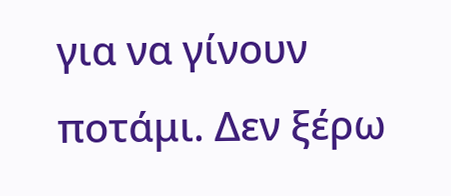για να γίνουν ποτάμι. Δεν ξέρω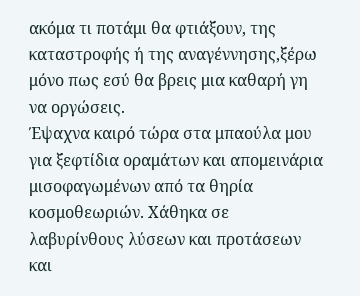ακόμα τι ποτάμι θα φτιάξουν, της καταστροφής ή της αναγέννησης,ξέρω μόνο πως εσύ θα βρεις μια καθαρή γη να οργώσεις.
Έψαχνα καιρό τώρα στα μπαούλα μου για ξεφτίδια οραμάτων και απομεινάρια μισοφαγωμένων από τα θηρία κοσμοθεωριών. Χάθηκα σε λαβυρίνθους λύσεων και προτάσεων και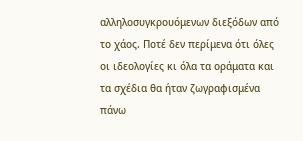αλληλοσυγκρουόμενων διεξόδων από το χάος. Ποτέ δεν περίμενα ότι όλες οι ιδεολογίες κι όλα τα οράματα και τα σχέδια θα ήταν ζωγραφισμένα πάνω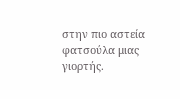στην πιο αστεία φατσούλα μιας γιορτής.